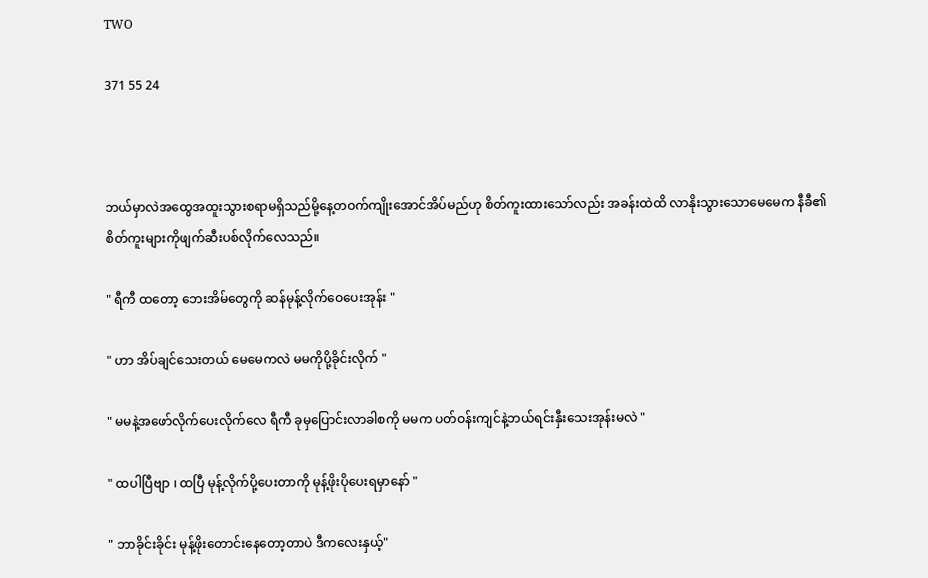TWO

371 55 24



ဘယ်မှာလဲအထွေအထူးသွားစရာမရှိသည်မို့နေ့တဝက်ကျိုးအောင်အိပ်မည်ဟု စိတ်ကူးထားသော်လည်း အခန်းထဲထိ လာနိုးသွားသောမေမေက နီခီ၏စိတ်ကူးများကိုဖျက်ဆီးပစ်လိုက်လေသည်။

" ရီကီ ထတော့ ဘေးအိမ်တွေကို ဆန်မုန့်လိုက်ဝေပေးအုန်း "

" ဟာ အိပ်ချင်သေးတယ် မေမေကလဲ မမကိုပို့ခိုင်းလိုက် "

" မမနဲ့အဖော်လိုက်ပေးလိုက်လေ ရီကီ ခုမှပြောင်းလာခါစကို မမက ပတ်ဝန်းကျင်နဲ့ဘယ်ရင်းနှီးသေးအုန်းမလဲ "

" ထပါပြီဗျာ ၊ ထပြီ မုန့်လိုက်ပို့ပေးတာကို မုန့်ဖိုးပိုပေးရမှာနော် "

" ဘာခိုင်းခိုင်း မုန့်ဖိုးတောင်းနေတော့တာပဲ ဒီကလေးနှယ့်"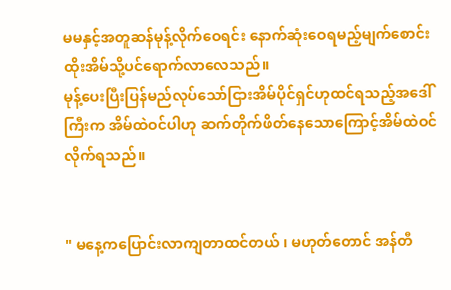မမနှင့်အတူဆန်မုန့်လိုက်ဝေရင်း နောက်ဆုံးဝေရမည့်မျက်စောင်းထိုးအိမ်သို့ပင်ရောက်လာလေသည်။
မုန့်ပေးပြီးပြန်မည်လုပ်သော်ငြားအိမ်ပိုင်ရှင်ဟုထင်ရသည့်အဒေါ်ကြီးက အိမ်ထဲဝင်ပါဟု ဆက်တိုက်ဖိတ်နေသောကြောင့်အိမ်ထဲဝင်လိုက်ရသည်။


" မနေ့ကပြောင်းလာကျတာထင်တယ် ၊ မဟုတ်တောင် အန်တီ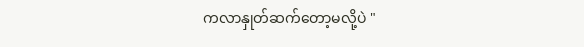ကလာနှုတ်ဆက်တော့မလို့ပဲ "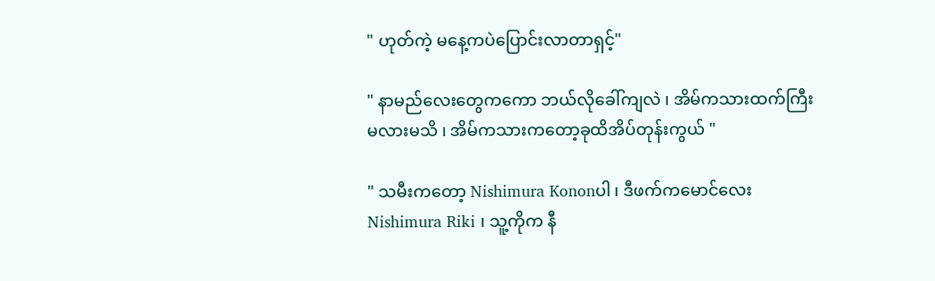" ဟုတ်ကဲ့ မနေ့ကပဲပြောင်းလာတာရှင့်"

" နာမည်လေးတွေကကော ဘယ်လိုခေါ်ကျလဲ ၊ အိမ်ကသားထက်ကြီးမလားမသိ ၊ အိမ်ကသားကတော့ခုထိအိပ်တုန်းကွယ် "

" သမီးကတော့ Nishimura Kononပါ ၊ ဒီဖက်ကမောင်လေး Nishimura Riki ၊ သူ့ကိုက နီ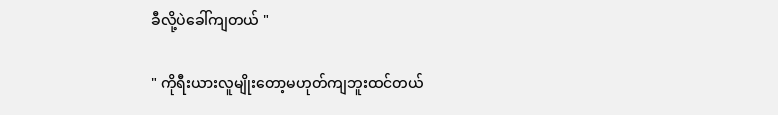ခီလို့ပဲခေါ်ကျတယ် "

" ကိုရီးယားလူမျိုးတော့မဟုတ်ကျဘူးထင်တယ်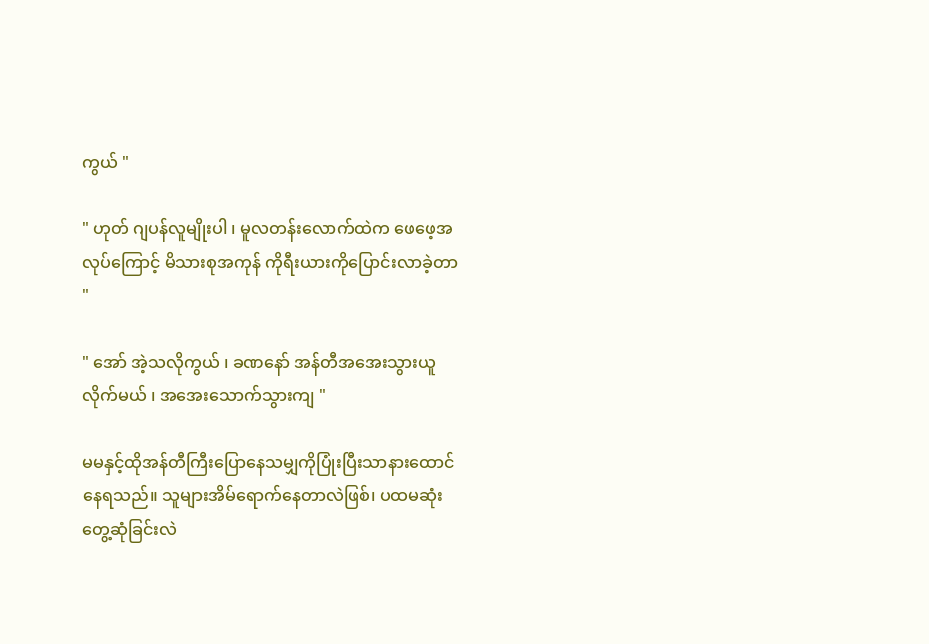ကွယ် "

" ဟုတ် ဂျပန်လူမျိုးပါ ၊ မူလတန်းလောက်ထဲက ဖေဖေ့အလုပ်ကြောင့် မိသားစုအကုန် ကိုရီးယားကိုပြောင်းလာခဲ့တာ "

" အော် အဲ့သလိုကွယ် ၊ ခဏနော် အန်တီအအေးသွားယူလိုက်မယ် ၊ အအေးသောက်သွားကျ "

မမနှင့်ထိုအန်တီကြီးပြောနေသမျှကိုပြုံးပြီးသာနားထောင်နေရသည်။ သူများအိမ်ရောက်နေတာလဲဖြစ်၊ ပထမဆုံးတွေ့ဆုံခြင်းလဲ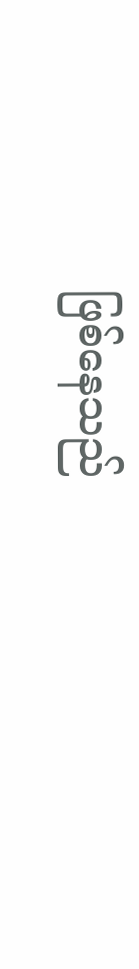ဖြစ်နေသည်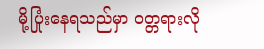မို့ပြုံးနေရသည်မှာ ဝတ္တရားလို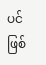ပင်ဖြစ်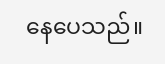နေပေသည်။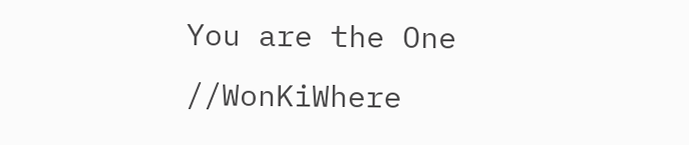You are the One //WonKiWhere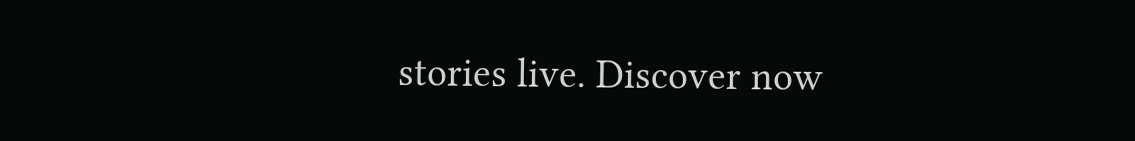stories live. Discover now